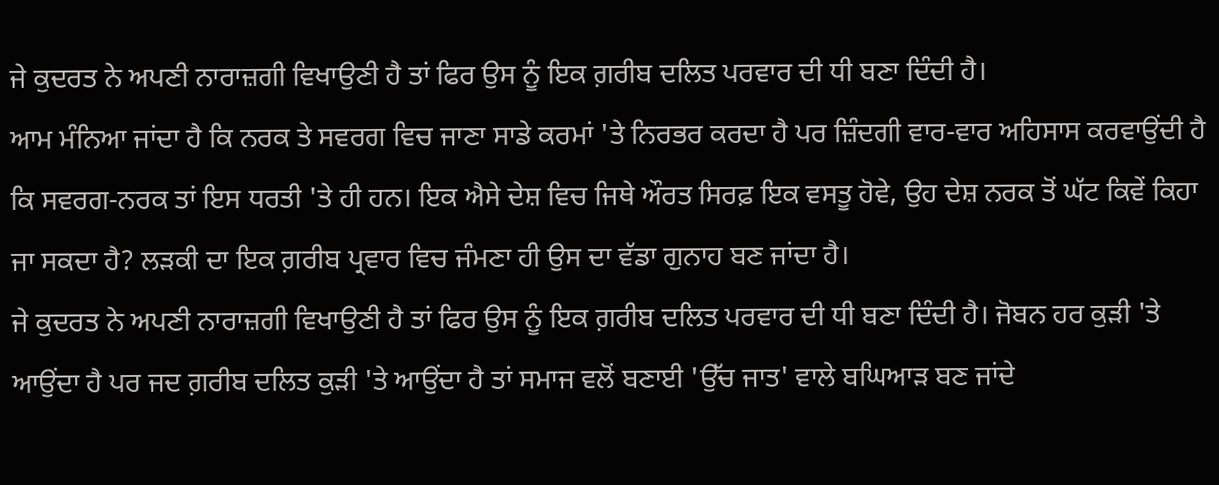ਜੇ ਕੁਦਰਤ ਨੇ ਅਪਣੀ ਨਾਰਾਜ਼ਗੀ ਵਿਖਾਉਣੀ ਹੈ ਤਾਂ ਫਿਰ ਉਸ ਨੂੰ ਇਕ ਗ਼ਰੀਬ ਦਲਿਤ ਪਰਵਾਰ ਦੀ ਧੀ ਬਣਾ ਦਿੰਦੀ ਹੈ।
ਆਮ ਮੰਨਿਆ ਜਾਂਦਾ ਹੈ ਕਿ ਨਰਕ ਤੇ ਸਵਰਗ ਵਿਚ ਜਾਣਾ ਸਾਡੇ ਕਰਮਾਂ 'ਤੇ ਨਿਰਭਰ ਕਰਦਾ ਹੈ ਪਰ ਜ਼ਿੰਦਗੀ ਵਾਰ-ਵਾਰ ਅਹਿਸਾਸ ਕਰਵਾਉਂਦੀ ਹੈ ਕਿ ਸਵਰਗ-ਨਰਕ ਤਾਂ ਇਸ ਧਰਤੀ 'ਤੇ ਹੀ ਹਨ। ਇਕ ਐਸੇ ਦੇਸ਼ ਵਿਚ ਜਿਥੇ ਔਰਤ ਸਿਰਫ਼ ਇਕ ਵਸਤੂ ਹੋਵੇ, ਉਹ ਦੇਸ਼ ਨਰਕ ਤੋਂ ਘੱਟ ਕਿਵੇਂ ਕਿਹਾ ਜਾ ਸਕਦਾ ਹੈ? ਲੜਕੀ ਦਾ ਇਕ ਗ਼ਰੀਬ ਪ੍ਰਵਾਰ ਵਿਚ ਜੰਮਣਾ ਹੀ ਉਸ ਦਾ ਵੱਡਾ ਗੁਨਾਹ ਬਣ ਜਾਂਦਾ ਹੈ।
ਜੇ ਕੁਦਰਤ ਨੇ ਅਪਣੀ ਨਾਰਾਜ਼ਗੀ ਵਿਖਾਉਣੀ ਹੈ ਤਾਂ ਫਿਰ ਉਸ ਨੂੰ ਇਕ ਗ਼ਰੀਬ ਦਲਿਤ ਪਰਵਾਰ ਦੀ ਧੀ ਬਣਾ ਦਿੰਦੀ ਹੈ। ਜੋਬਨ ਹਰ ਕੁੜੀ 'ਤੇ ਆਉਂਦਾ ਹੈ ਪਰ ਜਦ ਗ਼ਰੀਬ ਦਲਿਤ ਕੁੜੀ 'ਤੇ ਆਉਂਦਾ ਹੈ ਤਾਂ ਸਮਾਜ ਵਲੋਂ ਬਣਾਈ 'ਉੱਚ ਜਾਤ' ਵਾਲੇ ਬਘਿਆੜ ਬਣ ਜਾਂਦੇ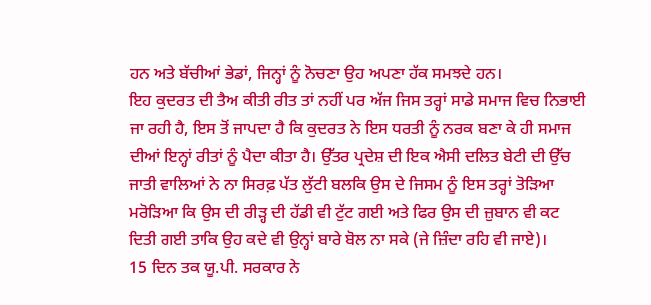ਹਨ ਅਤੇ ਬੱਚੀਆਂ ਭੇਡਾਂ, ਜਿਨ੍ਹਾਂ ਨੂੰ ਨੋਚਣਾ ਉਹ ਅਪਣਾ ਹੱਕ ਸਮਝਦੇ ਹਨ।
ਇਹ ਕੁਦਰਤ ਦੀ ਤੈਅ ਕੀਤੀ ਰੀਤ ਤਾਂ ਨਹੀਂ ਪਰ ਅੱਜ ਜਿਸ ਤਰ੍ਹਾਂ ਸਾਡੇ ਸਮਾਜ ਵਿਚ ਨਿਭਾਈ ਜਾ ਰਹੀ ਹੈ, ਇਸ ਤੋਂ ਜਾਪਦਾ ਹੈ ਕਿ ਕੁਦਰਤ ਨੇ ਇਸ ਧਰਤੀ ਨੂੰ ਨਰਕ ਬਣਾ ਕੇ ਹੀ ਸਮਾਜ ਦੀਆਂ ਇਨ੍ਹਾਂ ਰੀਤਾਂ ਨੂੰ ਪੈਦਾ ਕੀਤਾ ਹੈ। ਉੱਤਰ ਪ੍ਰਦੇਸ਼ ਦੀ ਇਕ ਐਸੀ ਦਲਿਤ ਬੇਟੀ ਦੀ ਉੱਚ ਜਾਤੀ ਵਾਲਿਆਂ ਨੇ ਨਾ ਸਿਰਫ਼ ਪੱਤ ਲੁੱਟੀ ਬਲਕਿ ਉਸ ਦੇ ਜਿਸਮ ਨੂੰ ਇਸ ਤਰ੍ਹਾਂ ਤੋੜਿਆ ਮਰੋੜਿਆ ਕਿ ਉਸ ਦੀ ਰੀੜ੍ਹ ਦੀ ਹੱਡੀ ਵੀ ਟੁੱਟ ਗਈ ਅਤੇ ਫਿਰ ਉਸ ਦੀ ਜ਼ੁਬਾਨ ਵੀ ਕਟ ਦਿਤੀ ਗਈ ਤਾਕਿ ਉਹ ਕਦੇ ਵੀ ਉਨ੍ਹਾਂ ਬਾਰੇ ਬੋਲ ਨਾ ਸਕੇ (ਜੇ ਜ਼ਿੰਦਾ ਰਹਿ ਵੀ ਜਾਏ)।
15 ਦਿਨ ਤਕ ਯੂ.ਪੀ. ਸਰਕਾਰ ਨੇ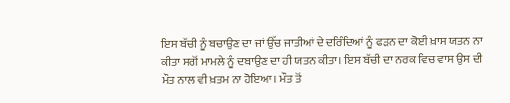ਇਸ ਬੱਚੀ ਨੂੰ ਬਚਾਉਣ ਦਾ ਜਾਂ ਉੱਚ ਜਾਤੀਆਂ ਦੇ ਦਰਿੰਦਿਆਂ ਨੂੰ ਫੜਨ ਦਾ ਕੋਈ ਖ਼ਾਸ ਯਤਨ ਨਾ ਕੀਤਾ ਸਗੋਂ ਮਾਮਲੇ ਨੂੰ ਦਬਾਉਣ ਦਾ ਹੀ ਯਤਨ ਕੀਤਾ। ਇਸ ਬੱਚੀ ਦਾ ਨਰਕ ਵਿਚ ਵਾਸ ਉਸ ਦੀ ਮੌਤ ਨਾਲ ਵੀ ਖ਼ਤਮ ਨਾ ਹੋਇਆ। ਮੌਤ ਤੋਂ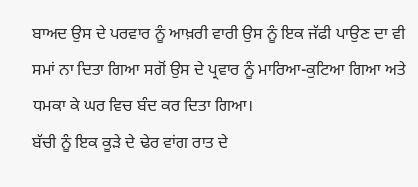ਬਾਅਦ ਉਸ ਦੇ ਪਰਵਾਰ ਨੂੰ ਆਖ਼ਰੀ ਵਾਰੀ ਉਸ ਨੂੰ ਇਕ ਜੱਫੀ ਪਾਉਣ ਦਾ ਵੀ ਸਮਾਂ ਨਾ ਦਿਤਾ ਗਿਆ ਸਗੋਂ ਉਸ ਦੇ ਪ੍ਰਵਾਰ ਨੂੰ ਮਾਰਿਆ-ਕੁਟਿਆ ਗਿਆ ਅਤੇ ਧਮਕਾ ਕੇ ਘਰ ਵਿਚ ਬੰਦ ਕਰ ਦਿਤਾ ਗਿਆ।
ਬੱਚੀ ਨੂੰ ਇਕ ਕੂੜੇ ਦੇ ਢੇਰ ਵਾਂਗ ਰਾਤ ਦੇ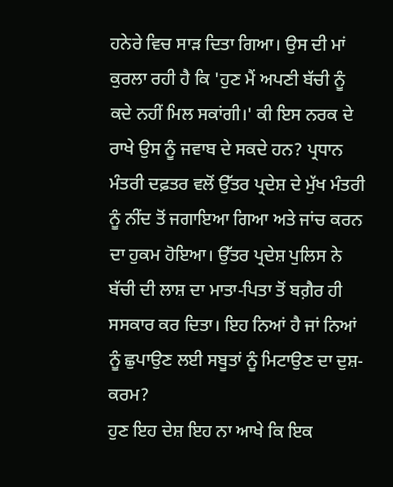ਹਨੇਰੇ ਵਿਚ ਸਾੜ ਦਿਤਾ ਗਿਆ। ਉਸ ਦੀ ਮਾਂ ਕੁਰਲਾ ਰਹੀ ਹੈ ਕਿ 'ਹੁਣ ਮੈਂ ਅਪਣੀ ਬੱਚੀ ਨੂੰ ਕਦੇ ਨਹੀਂ ਮਿਲ ਸਕਾਂਗੀ।' ਕੀ ਇਸ ਨਰਕ ਦੇ ਰਾਖੇ ਉਸ ਨੂੰ ਜਵਾਬ ਦੇ ਸਕਦੇ ਹਨ? ਪ੍ਰਧਾਨ ਮੰਤਰੀ ਦਫ਼ਤਰ ਵਲੋਂ ਉੱਤਰ ਪ੍ਰਦੇਸ਼ ਦੇ ਮੁੱਖ ਮੰਤਰੀ ਨੂੰ ਨੀਂਦ ਤੋਂ ਜਗਾਇਆ ਗਿਆ ਅਤੇ ਜਾਂਚ ਕਰਨ ਦਾ ਹੁਕਮ ਹੋਇਆ। ਉੱਤਰ ਪ੍ਰਦੇਸ਼ ਪੁਲਿਸ ਨੇ ਬੱਚੀ ਦੀ ਲਾਸ਼ ਦਾ ਮਾਤਾ-ਪਿਤਾ ਤੋਂ ਬਗ਼ੈਰ ਹੀ ਸਸਕਾਰ ਕਰ ਦਿਤਾ। ਇਹ ਨਿਆਂ ਹੈ ਜਾਂ ਨਿਆਂ ਨੂੰ ਛੁਪਾਉਣ ਲਈ ਸਬੂਤਾਂ ਨੂੰ ਮਿਟਾਉਣ ਦਾ ਦੁਸ਼-ਕਰਮ?
ਹੁਣ ਇਹ ਦੇਸ਼ ਇਹ ਨਾ ਆਖੇ ਕਿ ਇਕ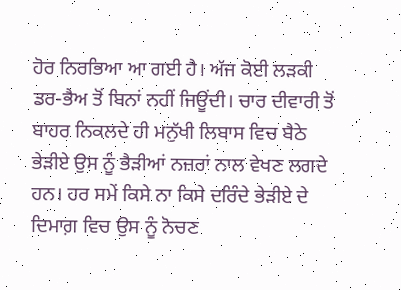ਹੋਰ ਨਿਰਭਿਆ ਆ ਗਈ ਹੈ। ਅੱਜ ਕੋਈ ਲੜਕੀ ਡਰ-ਭੈਅ ਤੋਂ ਬਿਨਾਂ ਨਹੀਂ ਜਿਊਂਦੀ। ਚਾਰ ਦੀਵਾਰੀ ਤੋਂ ਬਾਹਰ ਨਿਕਲਦੇ ਹੀ ਮਨੁੱਖੀ ਲਿਬਾਸ ਵਿਚ ਬੈਠੇ ਭੇੜੀਏ ਉਸ ਨੂੰ ਭੈੜੀਆਂ ਨਜ਼ਰਾਂ ਨਾਲ ਵੇਖਣ ਲਗਦੇ ਹਨ। ਹਰ ਸਮੇਂ ਕਿਸੇ ਨਾ ਕਿਸੇ ਦਰਿੰਦੇ ਭੇੜੀਏ ਦੇ ਦਿਮਾਗ਼ ਵਿਚ ਉਸ ਨੂੰ ਨੋਚਣ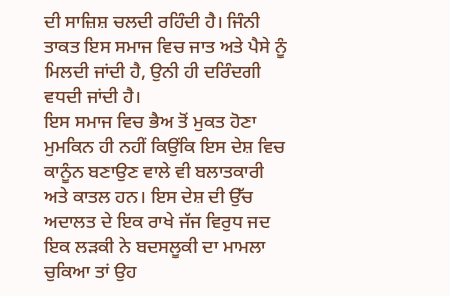ਦੀ ਸਾਜ਼ਿਸ਼ ਚਲਦੀ ਰਹਿੰਦੀ ਹੈ। ਜਿੰਨੀ ਤਾਕਤ ਇਸ ਸਮਾਜ ਵਿਚ ਜਾਤ ਅਤੇ ਪੈਸੇ ਨੂੰ ਮਿਲਦੀ ਜਾਂਦੀ ਹੈ, ਉਨੀ ਹੀ ਦਰਿੰਦਗੀ ਵਧਦੀ ਜਾਂਦੀ ਹੈ।
ਇਸ ਸਮਾਜ ਵਿਚ ਭੈਅ ਤੋਂ ਮੁਕਤ ਹੋਣਾ ਮੁਮਕਿਨ ਹੀ ਨਹੀਂ ਕਿਉਂਕਿ ਇਸ ਦੇਸ਼ ਵਿਚ ਕਾਨੂੰਨ ਬਣਾਉਣ ਵਾਲੇ ਵੀ ਬਲਾਤਕਾਰੀ ਅਤੇ ਕਾਤਲ ਹਨ। ਇਸ ਦੇਸ਼ ਦੀ ਉੱਚ ਅਦਾਲਤ ਦੇ ਇਕ ਰਾਖੇ ਜੱਜ ਵਿਰੁਧ ਜਦ ਇਕ ਲੜਕੀ ਨੇ ਬਦਸਲੂਕੀ ਦਾ ਮਾਮਲਾ ਚੁਕਿਆ ਤਾਂ ਉਹ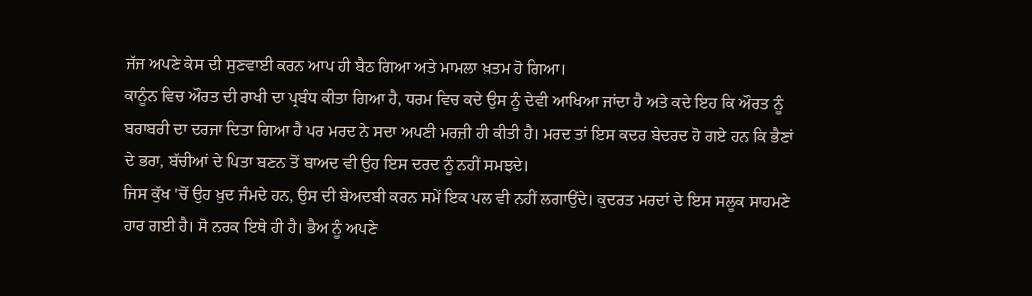ਜੱਜ ਅਪਣੇ ਕੇਸ ਦੀ ਸੁਣਵਾਈ ਕਰਨ ਆਪ ਹੀ ਬੈਠ ਗਿਆ ਅਤੇ ਮਾਮਲਾ ਖ਼ਤਮ ਹੋ ਗਿਆ।
ਕਾਨੂੰਨ ਵਿਚ ਔਰਤ ਦੀ ਰਾਖੀ ਦਾ ਪ੍ਰਬੰਧ ਕੀਤਾ ਗਿਆ ਹੈ, ਧਰਮ ਵਿਚ ਕਦੇ ਉਸ ਨੂੰ ਦੇਵੀ ਆਖਿਆ ਜਾਂਦਾ ਹੈ ਅਤੇ ਕਦੇ ਇਹ ਕਿ ਔਰਤ ਨੂੰ ਬਰਾਬਰੀ ਦਾ ਦਰਜਾ ਦਿਤਾ ਗਿਆ ਹੈ ਪਰ ਮਰਦ ਨੇ ਸਦਾ ਅਪਣੀ ਮਰਜ਼ੀ ਹੀ ਕੀਤੀ ਹੈ। ਮਰਦ ਤਾਂ ਇਸ ਕਦਰ ਬੇਦਰਦ ਹੋ ਗਏ ਹਨ ਕਿ ਭੈਣਾਂ ਦੇ ਭਰਾ, ਬੱਚੀਆਂ ਦੇ ਪਿਤਾ ਬਣਨ ਤੋਂ ਬਾਅਦ ਵੀ ਉਹ ਇਸ ਦਰਦ ਨੂੰ ਨਹੀਂ ਸਮਝਦੇ।
ਜਿਸ ਕੁੱਖ 'ਚੋਂ ਉਹ ਖ਼ੁਦ ਜੰਮਦੇ ਹਨ, ਉਸ ਦੀ ਬੇਅਦਬੀ ਕਰਨ ਸਮੇਂ ਇਕ ਪਲ ਵੀ ਨਹੀਂ ਲਗਾਉਂਦੇ। ਕੁਦਰਤ ਮਰਦਾਂ ਦੇ ਇਸ ਸਲੂਕ ਸਾਹਮਣੇ ਹਾਰ ਗਈ ਹੈ। ਸੋ ਨਰਕ ਇਥੇ ਹੀ ਹੈ। ਭੈਅ ਨੂੰ ਅਪਣੇ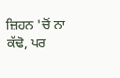ਜ਼ਿਹਨ 'ਚੋਂ ਨਾ ਕੱਢੋ, ਪਰ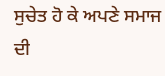ਸੁਚੇਤ ਹੋ ਕੇ ਅਪਣੇ ਸਮਾਜ ਦੀ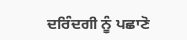ਦਰਿੰਦਗੀ ਨੂੰ ਪਛਾਣੋ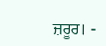ਜ਼ਰੂਰ। -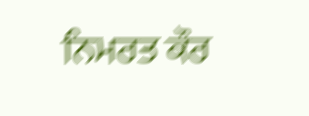ਨਿਮਰਤ ਕੌਰ